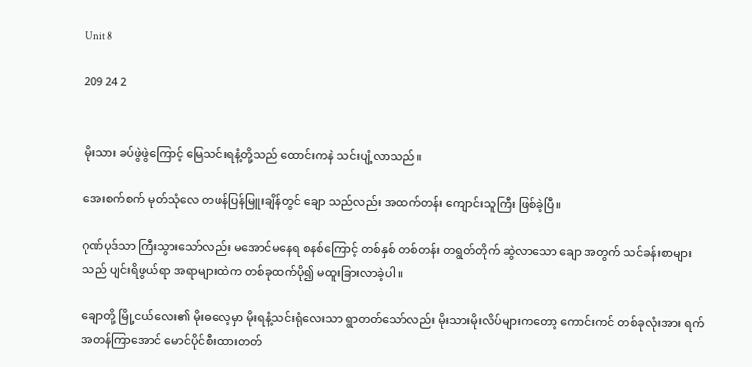Unit 8

209 24 2


မိုးသား ခပ်ဖွဲဖွဲကြောင့် မြေသင်းရနံ့တို့သည် ထောင်းကနဲ သင်းပျံ့လာသည်။

အေးစက်စက် မုတ်သုံလေ တဖန်ပြန်မြူးချိန်တွင် ချော သည်လည်း အထက်တန်း ကျောင်းသူကြီး ဖြစ်ခဲ့ပြီ။

ဂုဏ်ပုဒ်သာ ကြီးသွားသော်လည်း မအောင်မနေရ စနစ်ကြောင့် တစ်နှစ် တစ်တန်း တရွတ်တိုက် ဆွဲလာသော ချော အတွက် ‌သင်ခန်းစာများသည် ပျင်းရိဖွယ်ရာ အရာများထဲက တစ်ခုထက်ပို၍ မထူးခြားလာခဲ့ပါ။

ချောတို့ မြို့ငယ်လေး၏ မိုးဓလေ့မှာ မိုးရနံ့သင်းရုံလေးသာ ရွာတတ်သော်လည်း မိုးသားမိုးလိပ်များကတော့ ကောင်းကင် တစ်ခုလုံးအား ရက်အတန်ကြာအောင် မောင်ပိုင်စီးထားတတ်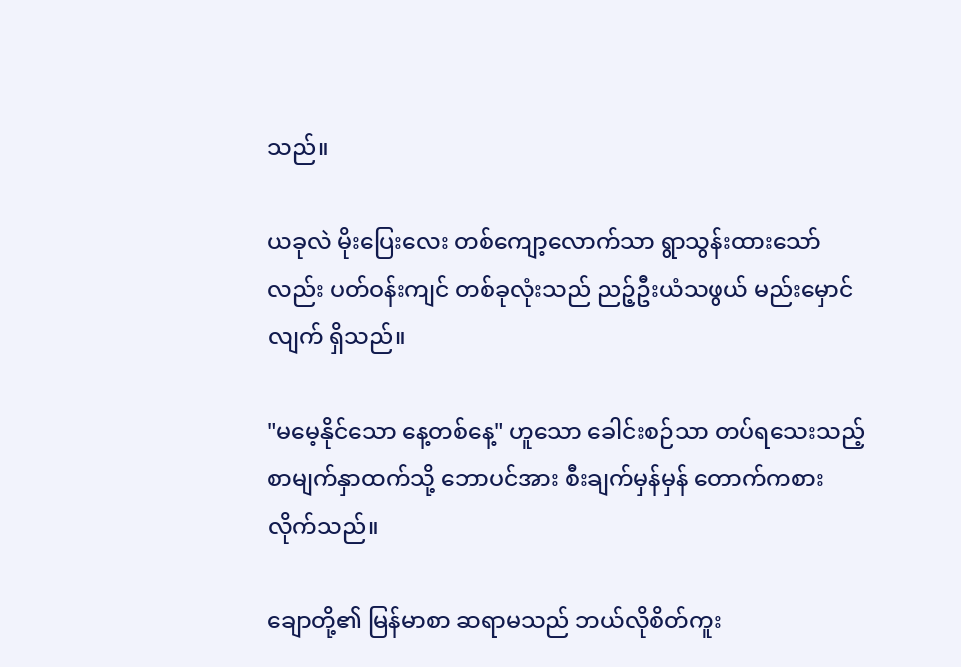သည်။

ယခုလဲ မိုးပြေးလေး တစ်ကျော့လောက်သာ ရွာသွန်းထားသော်လည်း ပတ်ဝန်းကျင် တစ်ခုလုံးသည် ညဉ့်ဦးယံသဖွယ် မည်းမှောင်လျက် ရှိသည်။

"မမေ့နိုင်သော နေ့တစ်နေ့" ဟူသော ခေါင်းစဉ်သာ တပ်ရသေးသည့် စာမျက်နှာထက်‌သို့ ဘောပင်အား‌ စီးချက်မှန်မှန် တောက်ကစား လိုက်သည်။

ချောတို့၏ မြန်မာစာ ဆရာမသည် ဘယ်လိုစိတ်ကူး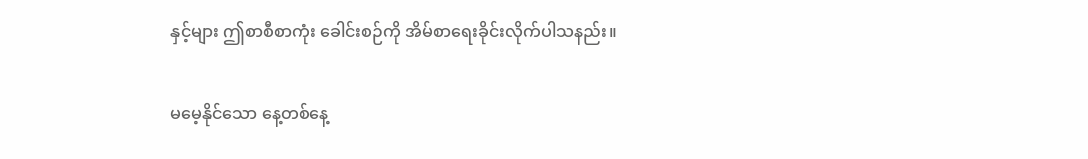နှင့်များ ဤစာစီစာကုံး ခေါင်းစဉ်ကို ‌အိမ်စာရေးခိုင်းလိုက်ပါသနည်း။

မမေ့နိုင်သော နေ့တစ်နေ့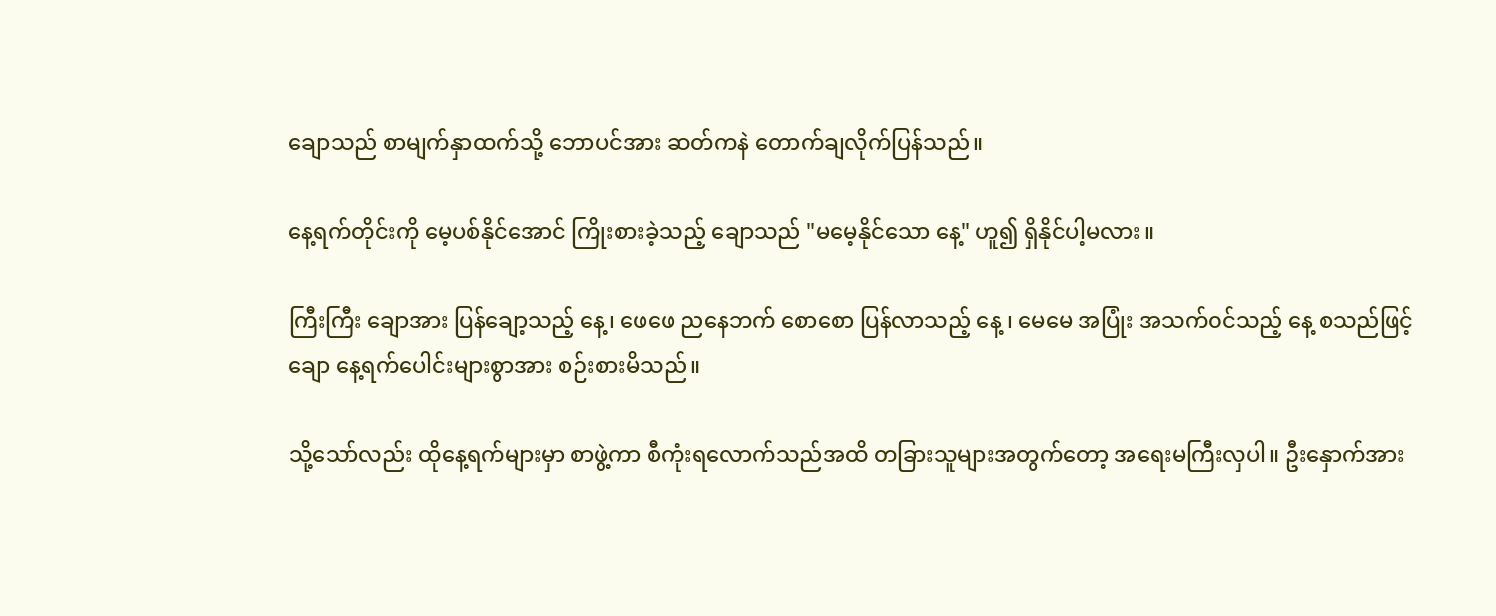ချောသည် စာမျက်နှာထက်သို့ ဘောပင်အား ဆတ်ကနဲ တောက်ချလိုက်ပြန်သည်။

နေ့ရက်တိုင်းကို မေ့ပစ်နိုင်အောင် ကြိုးစားခဲ့သည့် ချောသည် "မမေ့နိုင်သော နေ့" ဟူ၍ ရှိနိုင်ပါ့မလား။

ကြီးကြီး ချောအား ပြန်ချော့သည့် နေ့၊ ဖေဖေ ညနေဘက် စောစော ပြန်လာသည့် နေ့ ၊ မေမေ ‌အပြုံး အသက်၀င်သည့် နေ့ စသည်ဖြင့် ချော နေ့ရက်ပေါင်းများစွာအား စဉ်းစားမိသည်။

သို့သော်လည်း ထိုနေ့ရက်များမှာ စာဖွဲ့ကာ စီကုံးရလောက်သည်အထိ တခြားသူများအတွက်တော့ အရေးမကြီးလှပါ။ ဦးနှောက်အား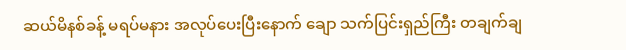ဆယ်မိနစ်ခန့် မရပ်မနား အလုပ်ပေးပြီးနောက် ချော သက်ပြင်းရှည်ကြီး တချက်ချ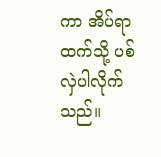ကာ အိပ်ရာထက်သို့ ပစ်လှဲပါလိုက်သည်။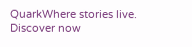QuarkWhere stories live. Discover now